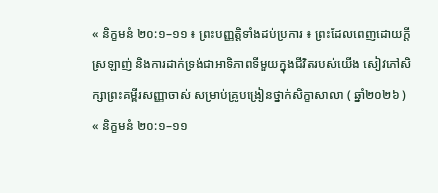« និក្ខមនំ ២០:១–១១ ៖ ព្រះបញ្ញត្តិទាំងដប់ប្រការ ៖ ព្រះដែលពេញដោយក្តីស្រឡាញ់ និងការដាក់ទ្រង់ជាអាទិភាពទីមួយក្នុងជីវិតរបស់យើង សៀវភៅសិក្សាព្រះគម្ពីរសញ្ញាចាស់ សម្រាប់គ្រូបង្រៀនថ្នាក់សិក្ខាសាលា ( ឆ្នាំ២០២៦ )
« និក្ខមនំ ២០:១–១១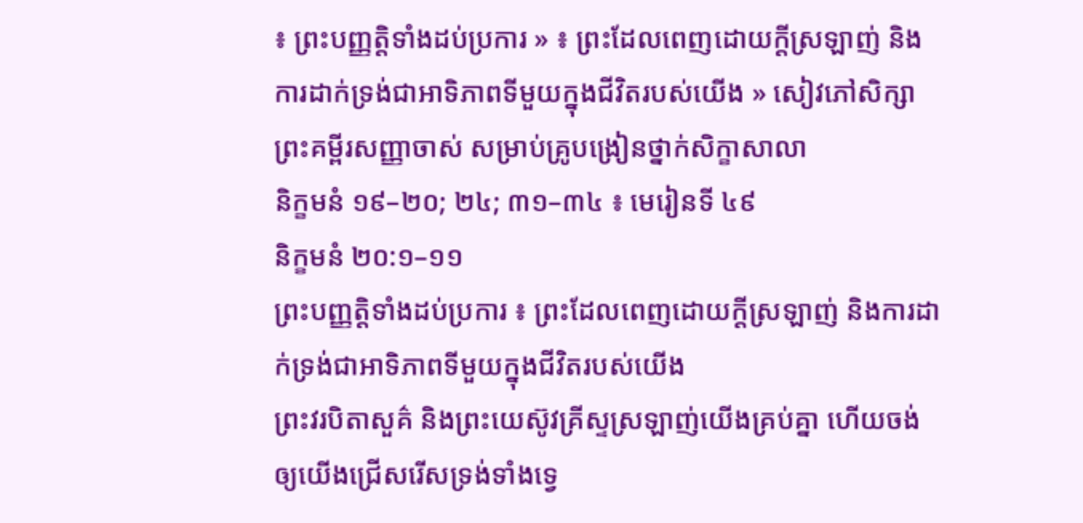៖ ព្រះបញ្ញត្តិទាំងដប់ប្រការ » ៖ ព្រះដែលពេញដោយក្តីស្រឡាញ់ និងការដាក់ទ្រង់ជាអាទិភាពទីមួយក្នុងជីវិតរបស់យើង » សៀវភៅសិក្សាព្រះគម្ពីរសញ្ញាចាស់ សម្រាប់គ្រូបង្រៀនថ្នាក់សិក្ខាសាលា
និក្ខមនំ ១៩–២០; ២៤; ៣១–៣៤ ៖ មេរៀនទី ៤៩
និក្ខមនំ ២០:១–១១
ព្រះបញ្ញត្តិទាំងដប់ប្រការ ៖ ព្រះដែលពេញដោយក្តីស្រឡាញ់ និងការដាក់ទ្រង់ជាអាទិភាពទីមួយក្នុងជីវិតរបស់យើង
ព្រះវរបិតាសួគ៌ និងព្រះយេស៊ូវគ្រីស្ទស្រឡាញ់យើងគ្រប់គ្នា ហើយចង់ឲ្យយើងជ្រើសរើសទ្រង់ទាំងទ្វេ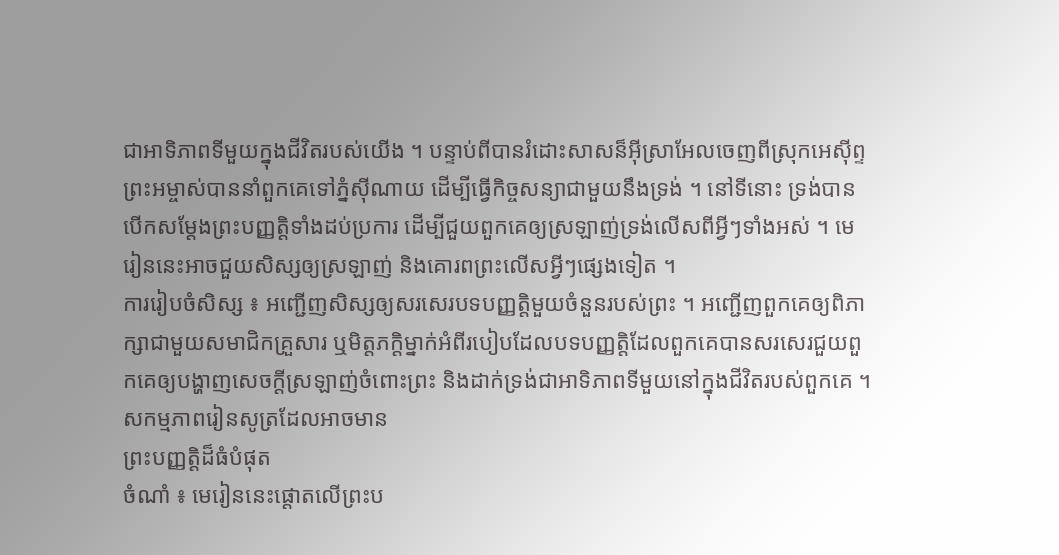ជាអាទិភាពទីមួយក្នុងជីវិតរបស់យើង ។ បន្ទាប់ពីបានរំដោះសាសន៏អ៊ីស្រាអែលចេញពីស្រុកអេស៊ីព្ទ ព្រះអម្ចាស់បាននាំពួកគេទៅភ្នំស៊ីណាយ ដើម្បីធ្វើកិច្ចសន្យាជាមួយនឹងទ្រង់ ។ នៅទីនោះ ទ្រង់បានបើកសម្តែងព្រះបញ្ញត្តិទាំងដប់ប្រការ ដើម្បីជួយពួកគេឲ្យស្រឡាញ់ទ្រង់លើសពីអ្វីៗទាំងអស់ ។ មេរៀននេះអាចជួយសិស្សឲ្យស្រឡាញ់ និងគោរពព្រះលើសអ្វីៗផ្សេងទៀត ។
ការរៀបចំសិស្ស ៖ អញ្ជើញសិស្សឲ្យសរសេរបទបញ្ញត្តិមួយចំនួនរបស់ព្រះ ។ អញ្ជើញពួកគេឲ្យពិភាក្សាជាមួយសមាជិកគ្រួសារ ឬមិត្តភក្តិម្នាក់អំពីរបៀបដែលបទបញ្ញត្តិដែលពួកគេបានសរសេរជួយពួកគេឲ្យបង្ហាញសេចក្ដីស្រឡាញ់ចំពោះព្រះ និងដាក់ទ្រង់ជាអាទិភាពទីមួយនៅក្នុងជីវិតរបស់ពួកគេ ។
សកម្មភាពរៀនសូត្រដែលអាចមាន
ព្រះបញ្ញត្តិដ៏ធំបំផុត
ចំណាំ ៖ មេរៀននេះផ្ដោតលើព្រះប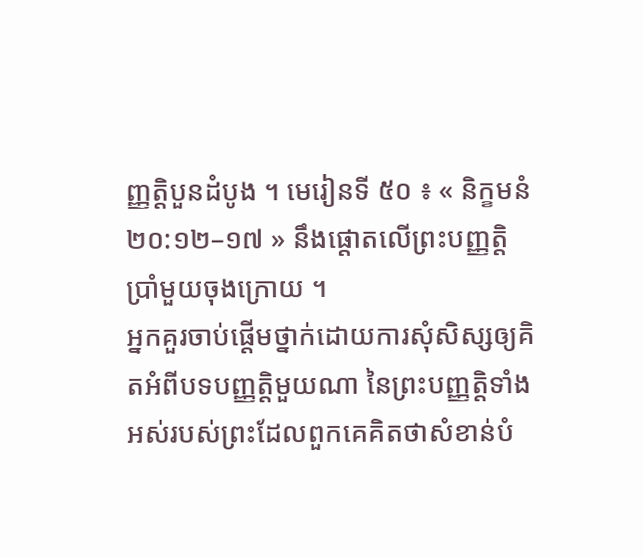ញ្ញត្តិបួនដំបូង ។ មេរៀនទី ៥០ ៖ « និក្ខមនំ ២០:១២–១៧ » នឹងផ្ដោតលើព្រះបញ្ញត្តិប្រាំមួយចុងក្រោយ ។
អ្នកគួរចាប់ផ្តើមថ្នាក់ដោយការសុំសិស្សឲ្យគិតអំពីបទបញ្ញត្តិមួយណា នៃព្រះបញ្ញត្តិទាំងអស់របស់ព្រះដែលពួកគេគិតថាសំខាន់បំ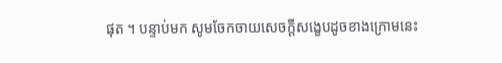ផុត ។ បន្ទាប់មក សូមចែកចាយសេចក្ដីសង្ខេបដូចខាងក្រោមនេះ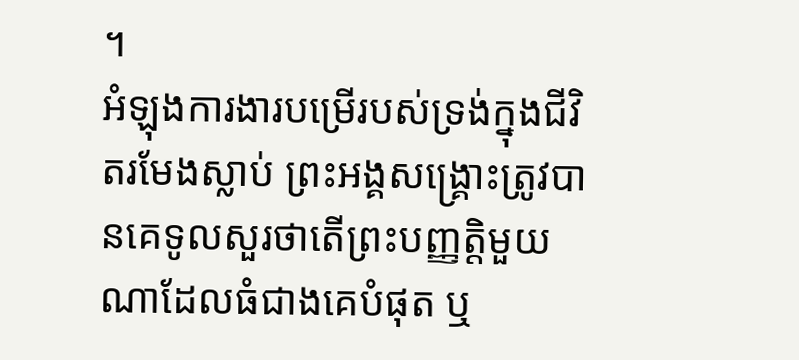។
អំឡុងការងារបម្រើរបស់ទ្រង់ក្នុងជីវិតរមែងស្លាប់ ព្រះអង្គសង្គ្រោះត្រូវបានគេទូលសួរថាតើព្រះបញ្ញត្តិមួយណាដែលធំជាងគេបំផុត ឬ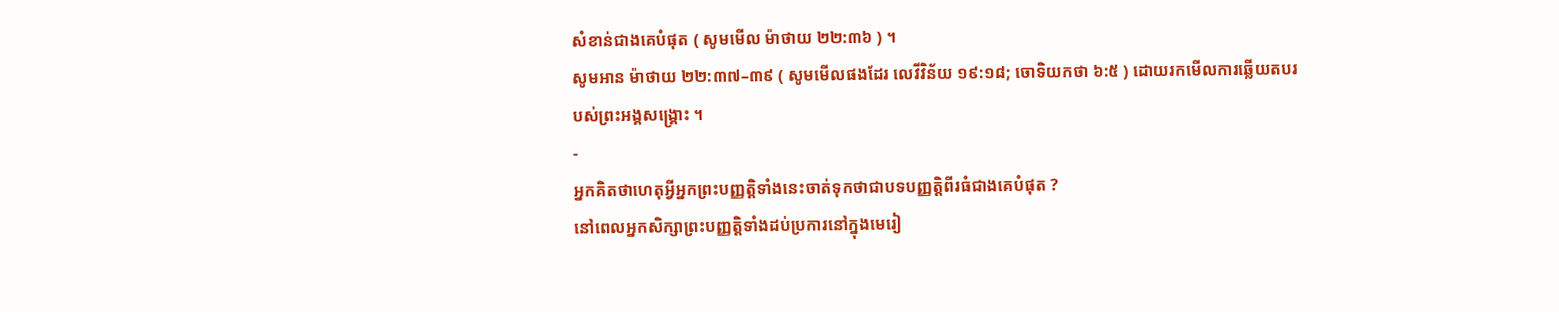សំខាន់ជាងគេបំផុត ( សូមមើល ម៉ាថាយ ២២:៣៦ ) ។
សូមអាន ម៉ាថាយ ២២:៣៧–៣៩ ( សូមមើលផងដែរ លេវីវិន័យ ១៩:១៨; ចោទិយកថា ៦:៥ ) ដោយរកមើលការឆ្លើយតបរបស់ព្រះអង្គសង្គ្រោះ ។
-
អ្នកគិតថាហេតុអ្វីអ្នកព្រះបញ្ញត្តិទាំងនេះចាត់ទុកថាជាបទបញ្ញត្តិពីរធំជាងគេបំផុត ?
នៅពេលអ្នកសិក្សាព្រះបញ្ញត្តិទាំងដប់ប្រការនៅក្នុងមេរៀ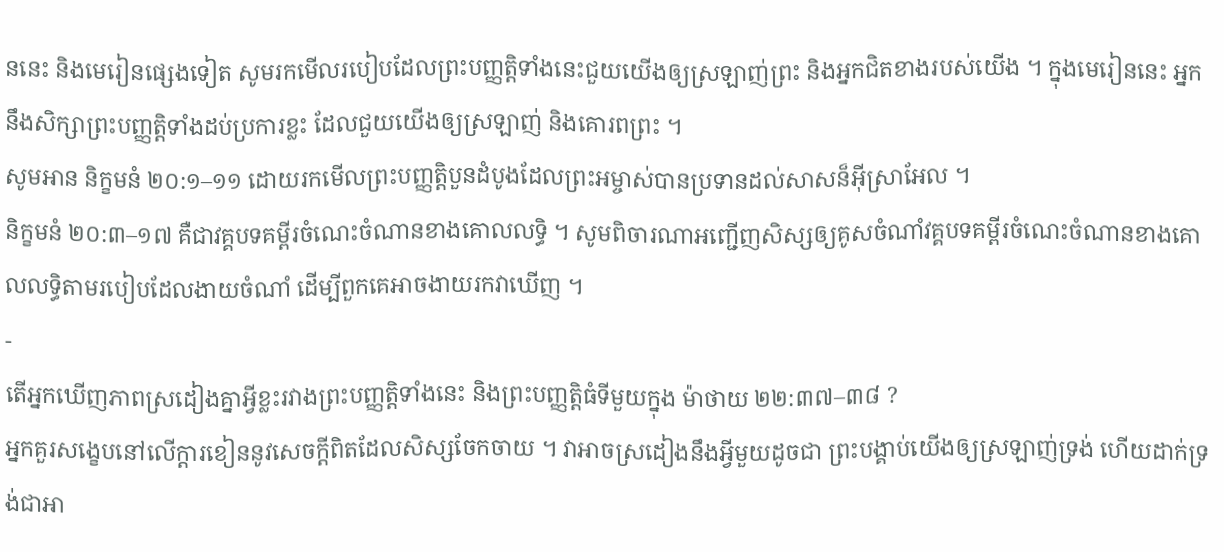ននេះ និងមេរៀនផ្សេងទៀត សូមរកមើលរបៀបដែលព្រះបញ្ញត្តិទាំងនេះជួយយើងឲ្យស្រឡាញ់ព្រះ និងអ្នកជិតខាងរបស់យើង ។ ក្នុងមេរៀននេះ អ្នកនឹងសិក្សាព្រះបញ្ញត្តិទាំងដប់ប្រការខ្លះ ដែលជួយយើងឲ្យស្រឡាញ់ និងគោរពព្រះ ។
សូមអាន និក្ខមនំ ២០:១–១១ ដោយរកមើលព្រះបញ្ញត្តិបួនដំបូងដែលព្រះអម្ចាស់បានប្រទានដល់សាសន៏អ៊ីស្រាអែល ។
និក្ខមនំ ២០:៣–១៧ គឺជាវគ្គបទគម្ពីរចំណេះចំណានខាងគោលលទ្ធិ ។ សូមពិចារណាអញ្ជើញសិស្សឲ្យគូសចំណាំវគ្គបទគម្ពីរចំណេះចំណានខាងគោលលទ្ធិតាមរបៀបដែលងាយចំណាំ ដើម្បីពួកគេអាចងាយរកវាឃើញ ។
-
តើអ្នកឃើញភាពស្រដៀងគ្នាអ្វីខ្លះរវាងព្រះបញ្ញត្តិទាំងនេះ និងព្រះបញ្ញត្តិធំទីមួយក្នុង ម៉ាថាយ ២២:៣៧–៣៨ ?
អ្នកគួរសង្ខេបនៅលើក្ដារខៀននូវសេចក្ដីពិតដែលសិស្សចែកចាយ ។ វាអាចស្រដៀងនឹងអ្វីមួយដូចជា ព្រះបង្គាប់យើងឲ្យស្រឡាញ់ទ្រង់ ហើយដាក់ទ្រង់ជាអា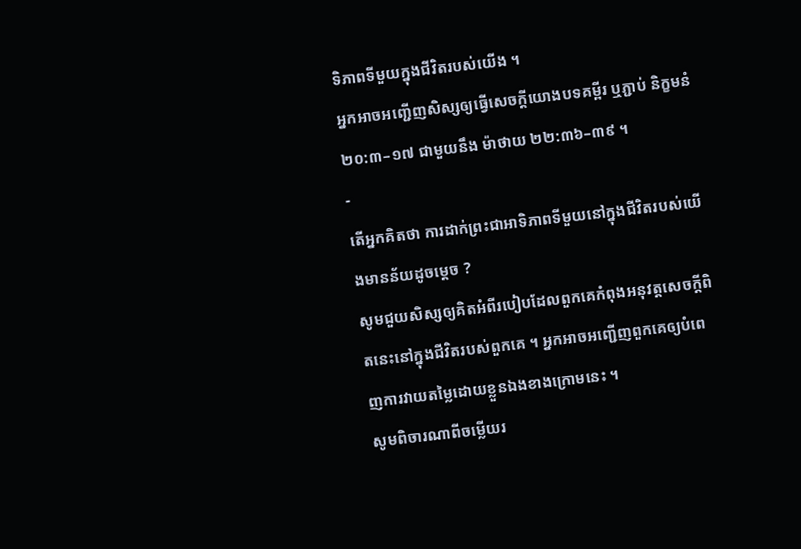ទិភាពទីមួយក្នុងជីវិតរបស់យើង ។
អ្នកអាចអញ្ជើញសិស្សឲ្យធ្វើសេចក្ដីយោងបទគម្ពីរ ឬភ្ជាប់ និក្ខមនំ ២០:៣–១៧ ជាមួយនឹង ម៉ាថាយ ២២:៣៦–៣៩ ។
-
តើអ្នកគិតថា ការដាក់ព្រះជាអាទិភាពទីមួយនៅក្នុងជីវិតរបស់យើងមានន័យដូចម្តេច ?
សូមជួយសិស្សឲ្យគិតអំពីរបៀបដែលពួកគេកំពុងអនុវត្តសេចក្ដីពិតនេះនៅក្នុងជីវិតរបស់ពួកគេ ។ អ្នកអាចអញ្ជើញពួកគេឲ្យបំពេញការវាយតម្លៃដោយខ្លួនឯងខាងក្រោមនេះ ។
សូមពិចារណាពីចម្លើយរ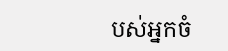បស់អ្នកចំ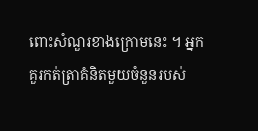ពោះសំណួរខាងក្រោមនេះ ។ អ្នកគួរកត់ត្រាគំនិតមួយចំនួនរបស់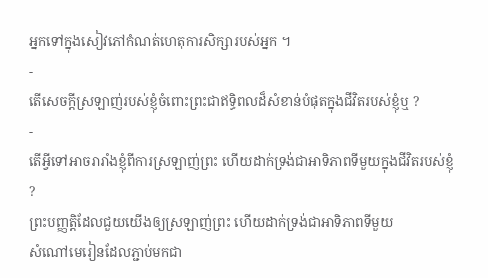អ្នកទៅក្នុងសៀវភៅកំណត់ហេតុការសិក្សារបស់អ្នក ។
-
តើសេចក្ដីស្រឡាញ់របស់ខ្ញុំចំពោះព្រះជាឥទ្ធិពលដ៏សំខាន់បំផុតក្នុងជីវិតរបស់ខ្ញុំឬ ?
-
តើអ្វីទៅអាចរារាំងខ្ញុំពីការស្រឡាញ់ព្រះ ហើយដាក់ទ្រង់ជាអាទិភាពទីមួយក្នុងជីវិតរបស់ខ្ញុំ ?
ព្រះបញ្ញត្តិដែលជួយយើងឲ្យស្រឡាញ់ព្រះ ហើយដាក់ទ្រង់ជាអាទិភាពទីមួយ
សំណៅមេរៀនដែលភ្ជាប់មកជា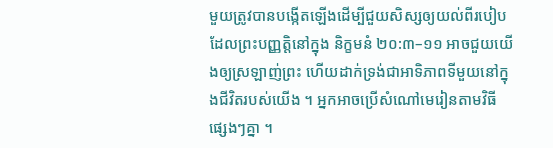មួយត្រូវបានបង្កើតឡើងដើម្បីជួយសិស្សឲ្យយល់ពីរបៀបដែលព្រះបញ្ញត្តិនៅក្នុង និក្ខមនំ ២០:៣–១១ អាចជួយយើងឲ្យស្រឡាញ់ព្រះ ហើយដាក់ទ្រង់ជាអាទិភាពទីមួយនៅក្នុងជីវិតរបស់យើង ។ អ្នកអាចប្រើសំណៅមេរៀនតាមវិធីផ្សេងៗគ្នា ។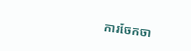ការចែកចា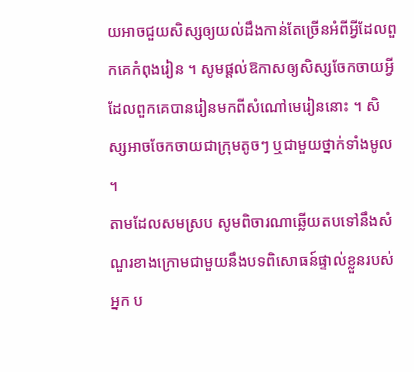យអាចជួយសិស្សឲ្យយល់ដឹងកាន់តែច្រើនអំពីអ្វីដែលពួកគេកំពុងរៀន ។ សូមផ្តល់ឱកាសឲ្យសិស្សចែកចាយអ្វីដែលពួកគេបានរៀនមកពីសំណៅមេរៀននោះ ។ សិស្សអាចចែកចាយជាក្រុមតូចៗ ឬជាមួយថ្នាក់ទាំងមូល ។
តាមដែលសមស្រប សូមពិចារណាឆ្លើយតបទៅនឹងសំណួរខាងក្រោមជាមួយនឹងបទពិសោធន៍ផ្ទាល់ខ្លួនរបស់អ្នក ប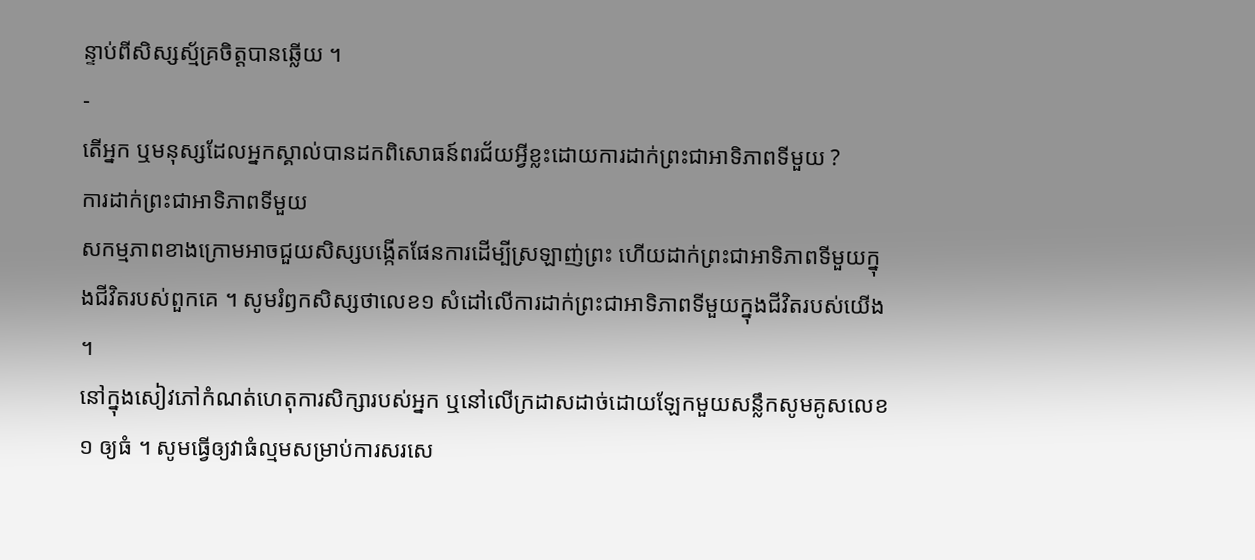ន្ទាប់ពីសិស្សស្ម័គ្រចិត្តបានឆ្លើយ ។
-
តើអ្នក ឬមនុស្សដែលអ្នកស្គាល់បានដកពិសោធន៍ពរជ័យអ្វីខ្លះដោយការដាក់ព្រះជាអាទិភាពទីមួយ ?
ការដាក់ព្រះជាអាទិភាពទីមួយ
សកម្មភាពខាងក្រោមអាចជួយសិស្សបង្កើតផែនការដើម្បីស្រឡាញ់ព្រះ ហើយដាក់ព្រះជាអាទិភាពទីមួយក្នុងជីវិតរបស់ពួកគេ ។ សូមរំឭកសិស្សថាលេខ១ សំដៅលើការដាក់ព្រះជាអាទិភាពទីមួយក្នុងជីវិតរបស់យើង ។
នៅក្នុងសៀវភៅកំណត់ហេតុការសិក្សារបស់អ្នក ឬនៅលើក្រដាសដាច់ដោយឡែកមួយសន្លឹកសូមគូសលេខ ១ ឲ្យធំ ។ សូមធ្វើឲ្យវាធំល្មមសម្រាប់ការសរសេ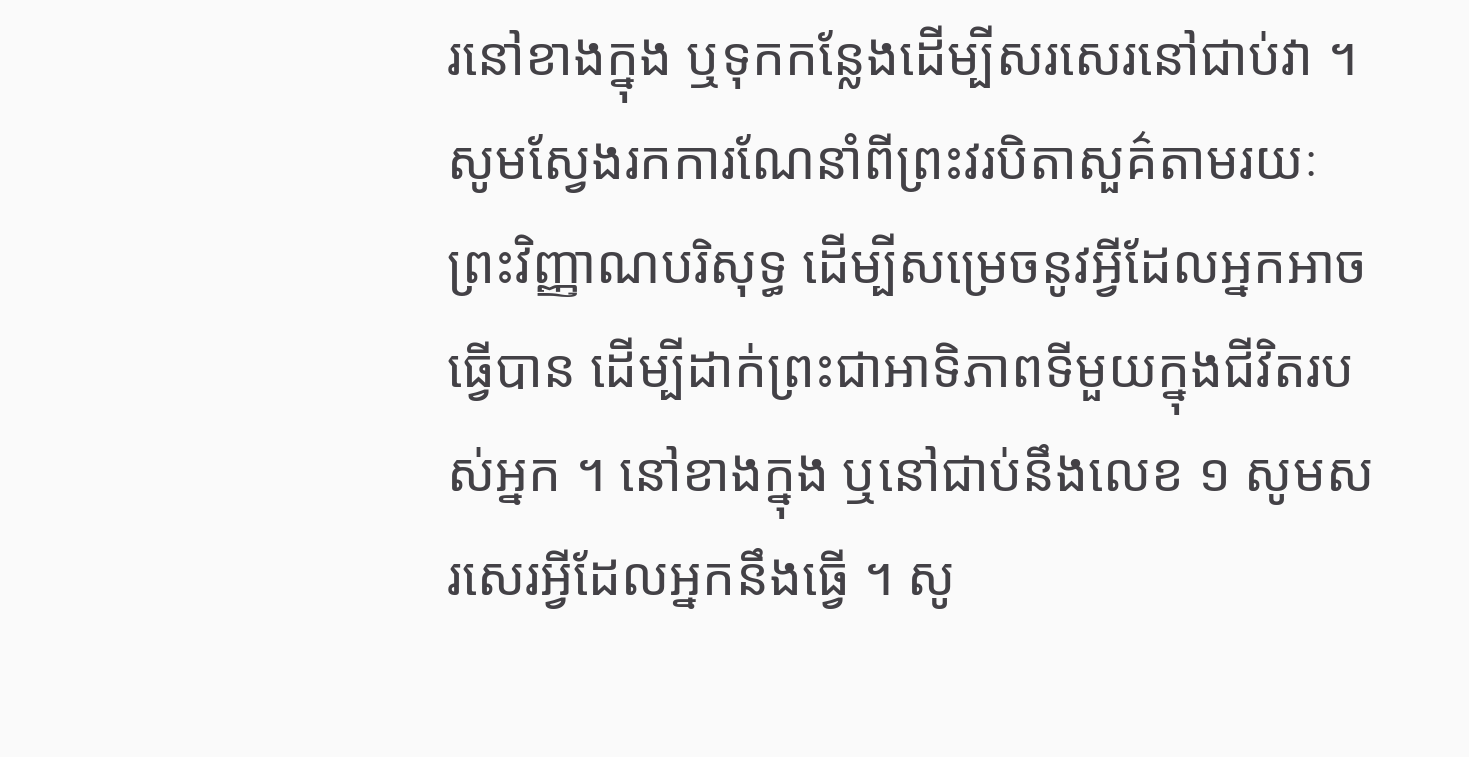រនៅខាងក្នុង ឬទុកកន្លែងដើម្បីសរសេរនៅជាប់វា ។
សូមស្វែងរកការណែនាំពីព្រះវរបិតាសួគ៌តាមរយៈព្រះវិញ្ញាណបរិសុទ្ធ ដើម្បីសម្រេចនូវអ្វីដែលអ្នកអាចធ្វើបាន ដើម្បីដាក់ព្រះជាអាទិភាពទីមួយក្នុងជីវិតរបស់អ្នក ។ នៅខាងក្នុង ឬនៅជាប់នឹងលេខ ១ សូមសរសេរអ្វីដែលអ្នកនឹងធ្វើ ។ សូ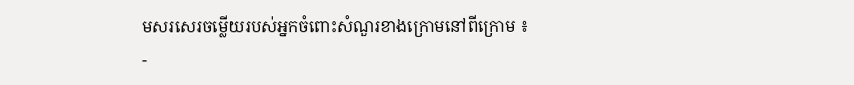មសរសេរចម្លើយរបស់អ្នកចំពោះសំណួរខាងក្រោមនៅពីក្រោម ៖
-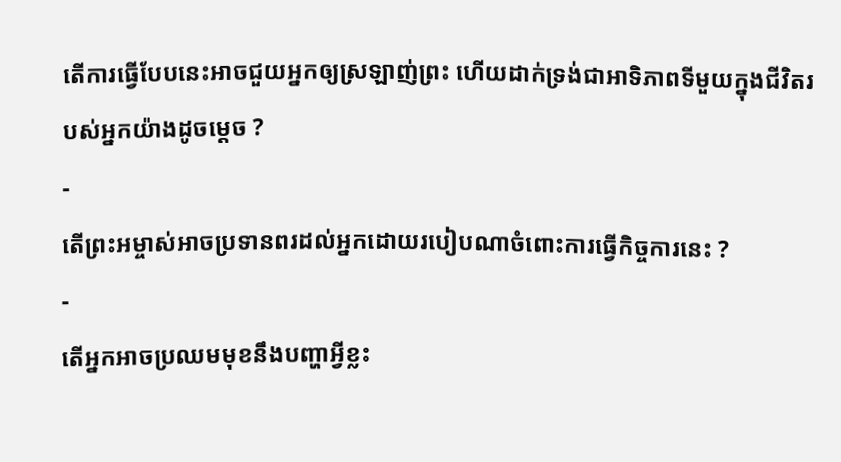តើការធ្វើបែបនេះអាចជួយអ្នកឲ្យស្រឡាញ់ព្រះ ហើយដាក់ទ្រង់ជាអាទិភាពទីមួយក្នុងជីវិតរបស់អ្នកយ៉ាងដូចម្ដេច ?
-
តើព្រះអម្ចាស់អាចប្រទានពរដល់អ្នកដោយរបៀបណាចំពោះការធ្វើកិច្ចការនេះ ?
-
តើអ្នកអាចប្រឈមមុខនឹងបញ្ហាអ្វីខ្លះ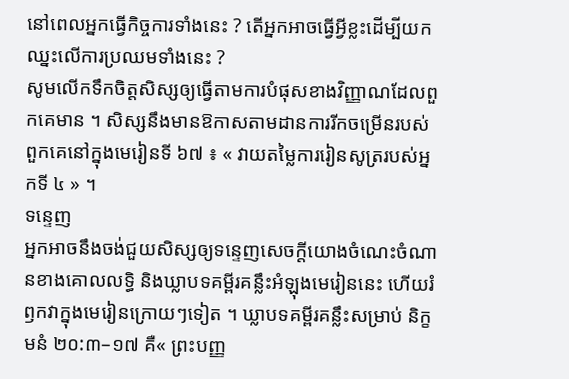នៅពេលអ្នកធ្វើកិច្ចការទាំងនេះ ? តើអ្នកអាចធ្វើអ្វីខ្លះដើម្បីយកឈ្នះលើការប្រឈមទាំងនេះ ?
សូមលើកទឹកចិត្តសិស្សឲ្យធ្វើតាមការបំផុសខាងវិញ្ញាណដែលពួកគេមាន ។ សិស្សនឹងមានឱកាសតាមដានការរីកចម្រើនរបស់ពួកគេនៅក្នុងមេរៀនទី ៦៧ ៖ « វាយតម្លៃការរៀនសូត្ររបស់អ្នកទី ៤ » ។
ទន្ទេញ
អ្នកអាចនឹងចង់ជួយសិស្សឲ្យទន្ទេញសេចក្ដីយោងចំណេះចំណានខាងគោលលទ្ធិ និងឃ្លាបទគម្ពីរគន្លឹះអំឡុងមេរៀននេះ ហើយរំឭកវាក្នុងមេរៀនក្រោយៗទៀត ។ ឃ្លាបទគម្ពីរគន្លឹះសម្រាប់ និក្ខមនំ ២០:៣–១៧ គឺ« ព្រះបញ្ញ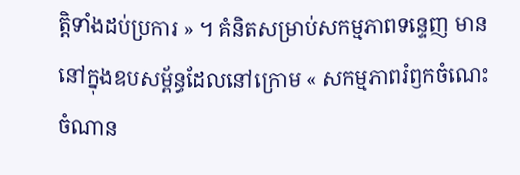ត្តិទាំងដប់ប្រការ » ។ គំនិតសម្រាប់សកម្មភាពទន្ទេញ មាននៅក្នុងឧបសម្ព័ន្ធដែលនៅក្រោម « សកម្មភាពរំឭកចំណេះចំណាន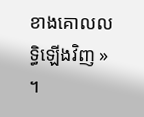ខាងគោលលទ្ធិឡើងវិញ » ។